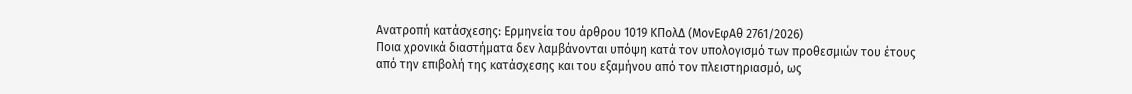Ανατροπή κατάσχεσης: Ερμηνεία του άρθρου 1019 ΚΠολΔ (ΜονΕφΑθ 2761/2026)
Ποια χρονικά διαστήματα δεν λαμβάνονται υπόψη κατά τον υπολογισμό των προθεσμιών του έτους από την επιβολή της κατάσχεσης και του εξαμήνου από τον πλειστηριασμό, ως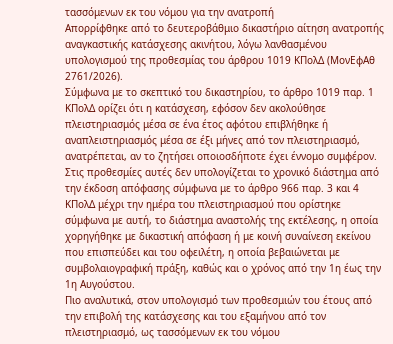τασσόμενων εκ του νόμου για την ανατροπή
Απορρίφθηκε από το δευτεροβάθμιο δικαστήριο αίτηση ανατροπής αναγκαστικής κατάσχεσης ακινήτου, λόγω λανθασμένου υπολογισμού της προθεσμίας του άρθρου 1019 ΚΠολΔ (ΜονΕφΑθ 2761/2026).
Σύμφωνα με το σκεπτικό του δικαστηρίου, το άρθρο 1019 παρ. 1 ΚΠολΔ ορίζει ότι η κατάσχεση, εφόσον δεν ακολούθησε πλειστηριασμός μέσα σε ένα έτος αφότου επιβλήθηκε ή αναπλειστηριασμός μέσα σε έξι μήνες από τον πλειστηριασμό, ανατρέπεται, αν το ζητήσει οποιοσδήποτε έχει έννομο συμφέρον. Στις προθεσμίες αυτές δεν υπολογίζεται το χρονικό διάστημα από την έκδοση απόφασης σύμφωνα με το άρθρο 966 παρ. 3 και 4 ΚΠολΔ μέχρι την ημέρα του πλειστηριασμού που ορίστηκε σύμφωνα με αυτή, το διάστημα αναστολής της εκτέλεσης, η οποία χορηγήθηκε με δικαστική απόφαση ή με κοινή συναίνεση εκείνου που επισπεύδει και του οφειλέτη, η οποία βεβαιώνεται με συμβολαιογραφική πράξη, καθώς και ο χρόνος από την 1η έως την 1η Αυγούστου.
Πιο αναλυτικά, στον υπολογισμό των προθεσμιών του έτους από την επιβολή της κατάσχεσης και του εξαμήνου από τον πλειστηριασμό, ως τασσόμενων εκ του νόμου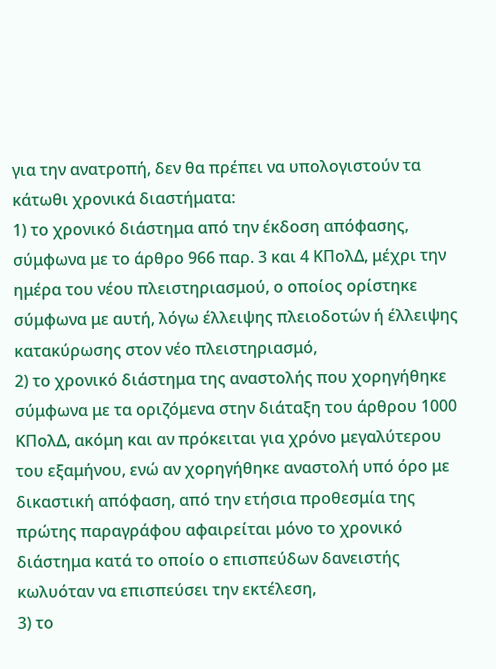για την ανατροπή, δεν θα πρέπει να υπολογιστούν τα κάτωθι χρονικά διαστήματα:
1) το χρονικό διάστημα από την έκδοση απόφασης, σύμφωνα με το άρθρο 966 παρ. 3 και 4 ΚΠολΔ, μέχρι την ημέρα του νέου πλειστηριασμού, ο οποίος ορίστηκε σύμφωνα με αυτή, λόγω έλλειψης πλειοδοτών ή έλλειψης κατακύρωσης στον νέο πλειστηριασμό,
2) το χρονικό διάστημα της αναστολής που χορηγήθηκε σύμφωνα με τα οριζόμενα στην διάταξη του άρθρου 1000 ΚΠολΔ, ακόμη και αν πρόκειται για χρόνο μεγαλύτερου του εξαμήνου, ενώ αν χορηγήθηκε αναστολή υπό όρο με δικαστική απόφαση, από την ετήσια προθεσμία της πρώτης παραγράφου αφαιρείται μόνο το χρονικό διάστημα κατά το οποίο ο επισπεύδων δανειστής κωλυόταν να επισπεύσει την εκτέλεση,
3) το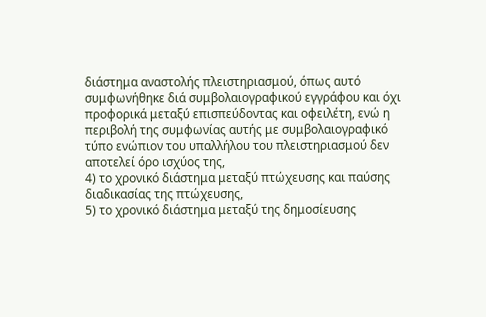διάστημα αναστολής πλειστηριασμού, όπως αυτό συμφωνήθηκε διά συμβολαιογραφικού εγγράφου και όχι προφορικά μεταξύ επισπεύδοντας και οφειλέτη, ενώ η περιβολή της συμφωνίας αυτής με συμβολαιογραφικό τύπο ενώπιον του υπαλλήλου του πλειστηριασμού δεν αποτελεί όρο ισχύος της,
4) το χρονικό διάστημα μεταξύ πτώχευσης και παύσης διαδικασίας της πτώχευσης,
5) το χρονικό διάστημα μεταξύ της δημοσίευσης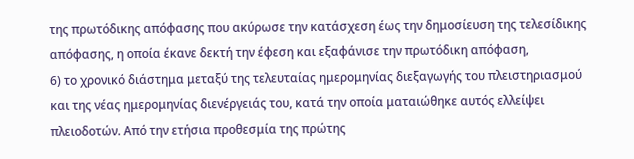της πρωτόδικης απόφασης που ακύρωσε την κατάσχεση έως την δημοσίευση της τελεσίδικης απόφασης, η οποία έκανε δεκτή την έφεση και εξαφάνισε την πρωτόδικη απόφαση,
6) το χρονικό διάστημα μεταξύ της τελευταίας ημερομηνίας διεξαγωγής του πλειστηριασμού και της νέας ημερομηνίας διενέργειάς του, κατά την οποία ματαιώθηκε αυτός ελλείψει πλειοδοτών. Από την ετήσια προθεσμία της πρώτης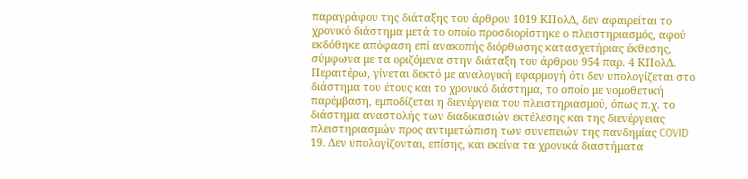παραγράφου της διάταξης του άρθρου 1019 ΚΠολΔ, δεν αφαιρείται το χρονικό διάστημα μετά το οποίο προσδιορίστηκε ο πλειστηριασμός, αφού εκδόθηκε απόφαση επί ανακοπής διόρθωσης κατασχετήριας έκθεσης, σύμφωνα με τα οριζόμενα στην διάταξη του άρθρου 954 παρ. 4 ΚΠολΔ.
Περαιτέρω, γίνεται δεκτό με αναλογική εφαρμογή ότι δεν υπολογίζεται στο διάστημα του έτους και το χρονικό διάστημα, το οποίο με νομοθετική παρέμβαση, εμποδίζεται η διενέργεια του πλειστηριασμού, όπως π.χ. το διάστημα αναστολής των διαδικασιών εκτέλεσης και της διενέργειας πλειστηριασμών προς αντιμετώπιση των συνεπειών της πανδημίας COVID 19. Δεν υπολογίζονται, επίσης, και εκείνα τα χρονικά διαστήματα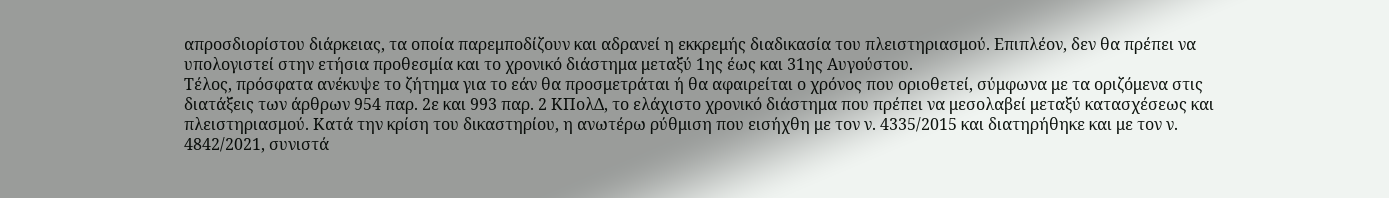απροσδιορίστου διάρκειας, τα οποία παρεμποδίζουν και αδρανεί η εκκρεμής διαδικασία του πλειστηριασμού. Επιπλέον, δεν θα πρέπει να υπολογιστεί στην ετήσια προθεσμία και το χρονικό διάστημα μεταξύ 1ης έως και 31ης Αυγούστου.
Τέλος, πρόσφατα ανέκυψε το ζήτημα για το εάν θα προσμετράται ή θα αφαιρείται ο χρόνος που οριοθετεί, σύμφωνα με τα οριζόμενα στις διατάξεις των άρθρων 954 παρ. 2ε και 993 παρ. 2 ΚΠολΔ, το ελάχιστο χρονικό διάστημα που πρέπει να μεσολαβεί μεταξύ κατασχέσεως και πλειστηριασμού. Κατά την κρίση του δικαστηρίου, η ανωτέρω ρύθμιση που εισήχθη με τον ν. 4335/2015 και διατηρήθηκε και με τον ν. 4842/2021, συνιστά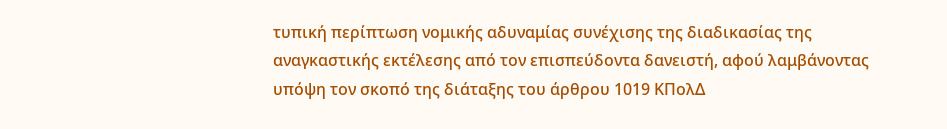τυπική περίπτωση νομικής αδυναμίας συνέχισης της διαδικασίας της αναγκαστικής εκτέλεσης από τον επισπεύδοντα δανειστή, αφού λαμβάνοντας υπόψη τον σκοπό της διάταξης του άρθρου 1019 ΚΠολΔ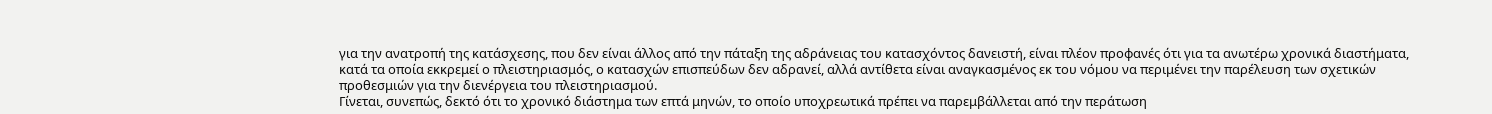για την ανατροπή της κατάσχεσης, που δεν είναι άλλος από την πάταξη της αδράνειας του κατασχόντος δανειστή, είναι πλέον προφανές ότι για τα ανωτέρω χρονικά διαστήματα, κατά τα οποία εκκρεμεί ο πλειστηριασμός, ο κατασχών επισπεύδων δεν αδρανεί, αλλά αντίθετα είναι αναγκασμένος εκ του νόμου να περιμένει την παρέλευση των σχετικών προθεσμιών για την διενέργεια του πλειστηριασμού.
Γίνεται, συνεπώς, δεκτό ότι το χρονικό διάστημα των επτά μηνών, το οποίο υποχρεωτικά πρέπει να παρεμβάλλεται από την περάτωση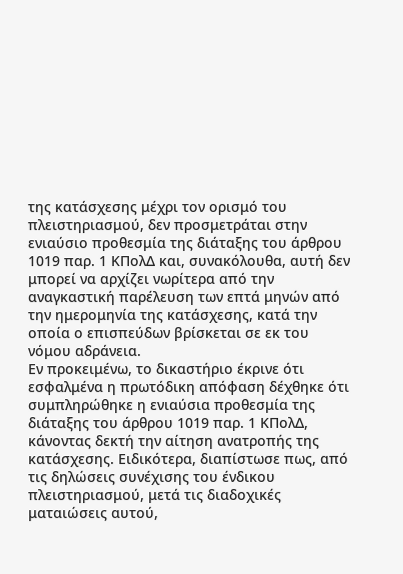της κατάσχεσης μέχρι τον ορισμό του πλειστηριασμού, δεν προσμετράται στην ενιαύσιο προθεσμία της διάταξης του άρθρου 1019 παρ. 1 ΚΠολΔ και, συνακόλουθα, αυτή δεν μπορεί να αρχίζει νωρίτερα από την αναγκαστική παρέλευση των επτά μηνών από την ημερομηνία της κατάσχεσης, κατά την οποία ο επισπεύδων βρίσκεται σε εκ του νόμου αδράνεια.
Εν προκειμένω, το δικαστήριο έκρινε ότι εσφαλμένα η πρωτόδικη απόφαση δέχθηκε ότι συμπληρώθηκε η ενιαύσια προθεσμία της διάταξης του άρθρου 1019 παρ. 1 ΚΠολΔ, κάνοντας δεκτή την αίτηση ανατροπής της κατάσχεσης. Ειδικότερα, διαπίστωσε πως, από τις δηλώσεις συνέχισης του ένδικου πλειστηριασμού, μετά τις διαδοχικές ματαιώσεις αυτού,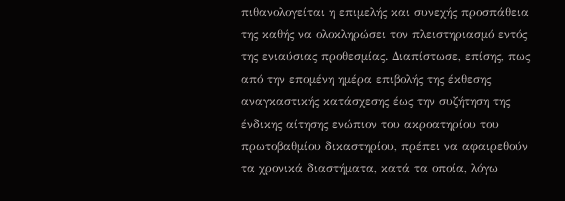πιθανολογείται η επιμελής και συνεχής προσπάθεια της καθής να ολοκληρώσει τον πλειστηριασμό εντός της ενιαύσιας προθεσμίας. Διαπίστωσε, επίσης, πως από την επομένη ημέρα επιβολής της έκθεσης αναγκαστικής κατάσχεσης έως την συζήτηση της ένδικης αίτησης ενώπιον του ακροατηρίου του πρωτοβαθμίου δικαστηρίου, πρέπει να αφαιρεθούν τα χρονικά διαστήματα, κατά τα οποία, λόγω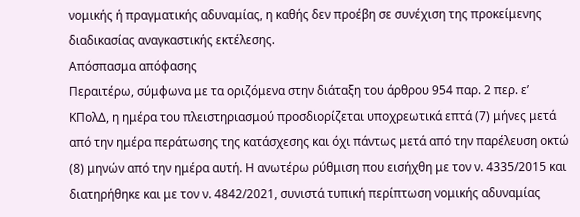νομικής ή πραγματικής αδυναμίας, η καθής δεν προέβη σε συνέχιση της προκείμενης διαδικασίας αναγκαστικής εκτέλεσης.
Απόσπασμα απόφασης
Περαιτέρω, σύμφωνα με τα οριζόμενα στην διάταξη του άρθρου 954 παρ. 2 περ. ε’ ΚΠολΔ, η ημέρα του πλειστηριασμού προσδιορίζεται υποχρεωτικά επτά (7) μήνες μετά από την ημέρα περάτωσης της κατάσχεσης και όχι πάντως μετά από την παρέλευση οκτώ (8) μηνών από την ημέρα αυτή. Η ανωτέρω ρύθμιση που εισήχθη με τον ν. 4335/2015 και διατηρήθηκε και με τον ν. 4842/2021, συνιστά τυπική περίπτωση νομικής αδυναμίας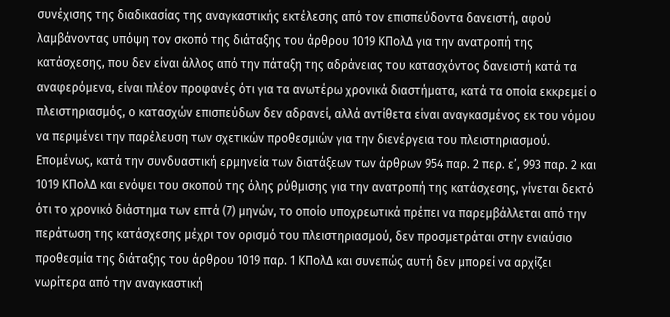συνέχισης της διαδικασίας της αναγκαστικής εκτέλεσης από τον επισπεύδοντα δανειστή, αφού λαμβάνοντας υπόψη τον σκοπό της διάταξης του άρθρου 1019 ΚΠολΔ για την ανατροπή της κατάσχεσης, που δεν είναι άλλος από την πάταξη της αδράνειας του κατασχόντος δανειστή κατά τα αναφερόμενα, είναι πλέον προφανές ότι για τα ανωτέρω χρονικά διαστήματα, κατά τα οποία εκκρεμεί ο πλειστηριασμός, ο κατασχών επισπεύδων δεν αδρανεί, αλλά αντίθετα είναι αναγκασμένος εκ του νόμου να περιμένει την παρέλευση των σχετικών προθεσμιών για την διενέργεια του πλειστηριασμού. Επομένως, κατά την συνδυαστική ερμηνεία των διατάξεων των άρθρων 954 παρ. 2 περ. ε’, 993 παρ. 2 και 1019 ΚΠολΔ και ενόψει του σκοπού της όλης ρύθμισης για την ανατροπή της κατάσχεσης, γίνεται δεκτό ότι το χρονικό διάστημα των επτά (7) μηνών, το οποίο υποχρεωτικά πρέπει να παρεμβάλλεται από την περάτωση της κατάσχεσης μέχρι τον ορισμό του πλειστηριασμού, δεν προσμετράται στην ενιαύσιο προθεσμία της διάταξης του άρθρου 1019 παρ. 1 ΚΠολΔ και συνεπώς αυτή δεν μπορεί να αρχίζει νωρίτερα από την αναγκαστική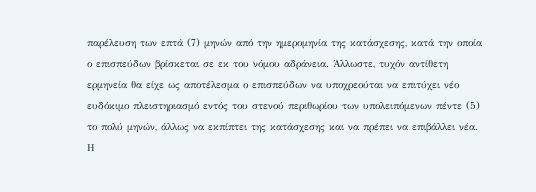παρέλευση των επτά (7) μηνών από την ημερομηνία της κατάσχεσης, κατά την οποία ο επισπεύδων βρίσκεται σε εκ του νόμου αδράνεια. Άλλωστε, τυχόν αντίθετη ερμηνεία θα είχε ως αποτέλεσμα ο επισπεύδων να υποχρεούται να επιτύχει νέο ευδόκιμο πλειστηριασμό εντός του στενού περιθωρίου των υπολειπόμενων πέντε (5) το πολύ μηνών, άλλως να εκπίπτει της κατάσχεσης και να πρέπει να επιβάλλει νέα. Η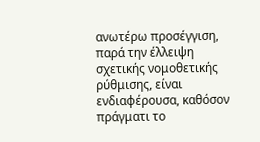ανωτέρω προσέγγιση, παρά την έλλειψη σχετικής νομοθετικής ρύθμισης, είναι ενδιαφέρουσα, καθόσον πράγματι το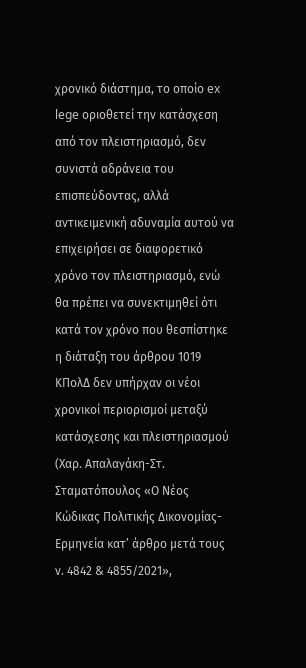χρονικό διάστημα, το οποίο ex lege οριοθετεί την κατάσχεση από τον πλειστηριασμό, δεν συνιστά αδράνεια του επισπεύδοντας, αλλά αντικειμενική αδυναμία αυτού να επιχειρήσει σε διαφορετικό χρόνο τον πλειστηριασμό, ενώ θα πρέπει να συνεκτιμηθεί ότι κατά τον χρόνο που θεσπίστηκε η διάταξη του άρθρου 1019 ΚΠολΔ δεν υπήρχαν οι νέοι χρονικοί περιορισμοί μεταξύ κατάσχεσης και πλειστηριασμού (Χαρ. Απαλαγάκη-Στ. Σταματόπουλος «Ο Νέος Κώδικας Πολιτικής Δικονομίας-Ερμηνεία κατ’ άρθρο μετά τους ν. 4842 & 4855/2021»,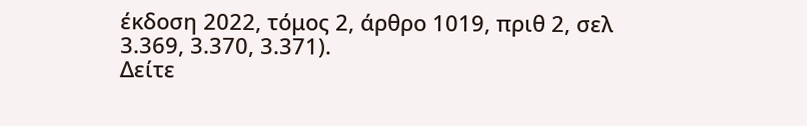έκδοση 2022, τόμος 2, άρθρο 1019, πριθ 2, σελ 3.369, 3.370, 3.371).
Δείτε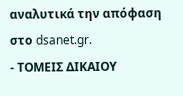αναλυτικά την απόφαση στο dsanet.gr.
- ΤΟΜΕΙΣ ΔΙΚΑΙΟΥ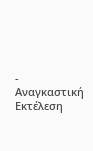- Αναγκαστική Εκτέλεση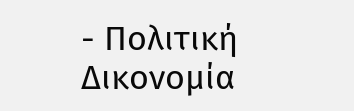- Πολιτική Δικονομία